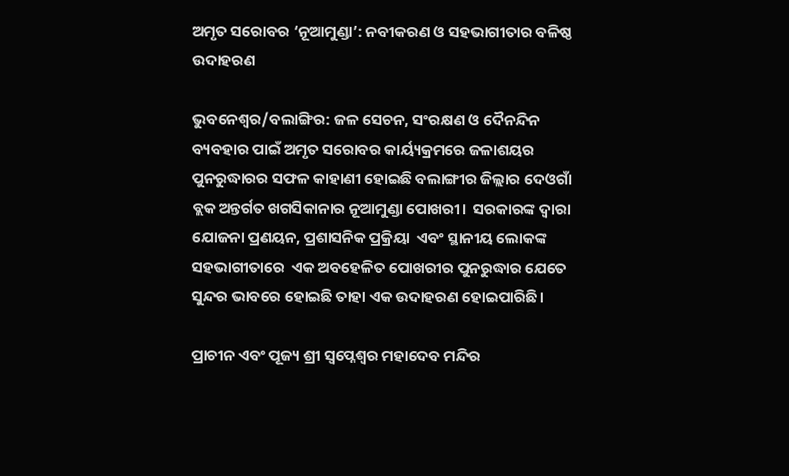ଅମୃତ ସରୋବର ‘ନୂଆମୁଣ୍ଡା’: ନବୀକରଣ ଓ ସହଭାଗୀତାର ବଳିଷ୍ଠ ଉଦାହରଣ

ଭୁବନେଶ୍ବର/ବଲାଙ୍ଗିର: ଜଳ ସେଚନ, ସଂରକ୍ଷଣ ଓ ଦୈନନ୍ଦିନ ବ୍ୟବହାର ପାଇଁ ଅମୃତ ସରୋବର କାର୍ୟ୍ୟକ୍ରମରେ ଜଳାଶୟର ପୁନରୁଦ୍ଧାରର ସଫଳ କାହାଣୀ ହୋଇଛି ବଲାଙ୍ଗୀର ଜିଲ୍ଲାର ଦେଓଗାଁ ବ୍ଲକ ଅନ୍ତର୍ଗତ ଖଗସିକାନାର ନୂଆମୁଣ୍ଡା ପୋଖରୀ।  ସରକାରଙ୍କ ଦ୍ୱାରା  ଯୋଜନା ପ୍ରଣୟନ, ପ୍ରଶାସନିକ ପ୍ରକ୍ରିୟା  ଏବଂ ସ୍ଥାନୀୟ ଲୋକଙ୍କ  ସହଭାଗୀତାରେ  ଏକ ଅବହେଳିତ ପୋଖରୀର ପୁନରୁଦ୍ଧାର ଯେତେ ସୁନ୍ଦର ଭାବରେ ହୋଇଛି ତାହା ଏକ ଉଦାହରଣ ହୋଇପାରିଛି।

ପ୍ରାଚୀନ ଏବଂ ପୂଜ୍ୟ ଶ୍ରୀ ସ୍ୱପ୍ନେଶ୍ୱର ମହାଦେବ ମନ୍ଦିର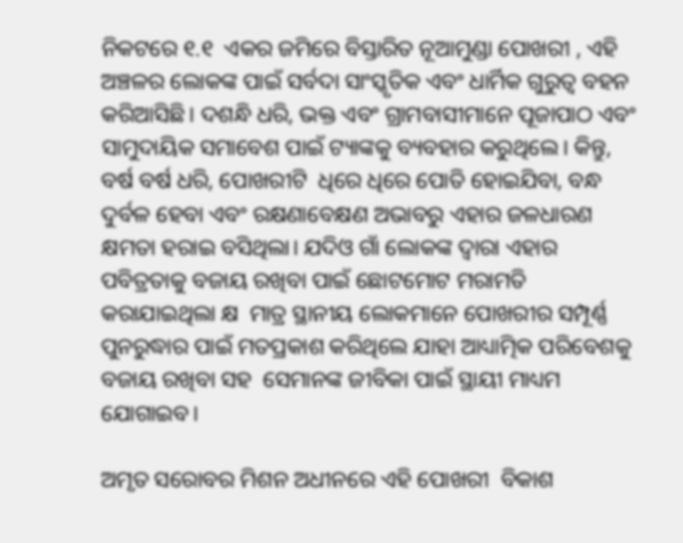ନିକଟରେ ୧.୧  ଏକର ଜମିରେ ବିସ୍ତାରିତ ନୂଆମୁଣ୍ଡା ପୋଖରୀ , ଏହି ଅଞ୍ଚଳର ଲୋକଙ୍କ ପାଇଁ ସର୍ବଦା ସାଂସ୍କୃତିକ ଏବଂ ଧାର୍ମିକ ଗୁରୁତ୍ୱ ବହନ କରିଆସିଛି। ଦଶନ୍ଧି ଧରି, ଭକ୍ତ ଏବଂ ଗ୍ରାମବାସୀମାନେ ପୂଜାପାଠ ଏବଂ ସାମୁଦାୟିକ ସମାବେଶ ପାଇଁ ଟ୍ୟାଙ୍କକୁ ବ୍ୟବହାର କରୁଥିଲେ। କିନ୍ତୁ, ବର୍ଷ ବର୍ଷ ଧରି, ପୋଖରୀଟି  ଧିରେ ଧିରେ ପୋତି ହୋଇଯିବା, ବନ୍ଧ ଦୁର୍ବଳ ହେବା ଏବଂ ରକ୍ଷଣାବେକ୍ଷଣ ଅଭାବରୁ ଏହାର ଜଳଧାରଣ କ୍ଷମତା ହରାଇ ବସିଥିଲା। ଯଦିଓ ଗାଁ ଲୋକଙ୍କ ଦ୍ୱାରା ଏହାର ପବିତ୍ରତାକୁ ବଜାୟ ରଖିବା ପାଇଁ ଛୋଟମୋଟ ମରାମତି କରାଯାଇଥିଲା କ୍ଷ  ମାତ୍ର ସ୍ଥାନୀୟ ଲୋକମାନେ ପୋଖରୀର ସମ୍ପୂର୍ଣ୍ଣ ପୁନରୁଦ୍ଧାର ପାଇଁ ମତପ୍ରକାଶ କରିଥିଲେ ଯାହା ଆଧ୍ୟାତ୍ମିକ ପରିବେଶକୁ ବଜାୟ ରଖିବା ସହ  ସେମାନଙ୍କ ଜୀବିକା ପାଇଁ ସ୍ଥାୟୀ ମାଧ୍ୟମ  ଯୋଗାଇବ।

ଅମୃତ ସରୋବର ମିଶନ ଅଧୀନରେ ଏହି ପୋଖରୀ  ବିକାଶ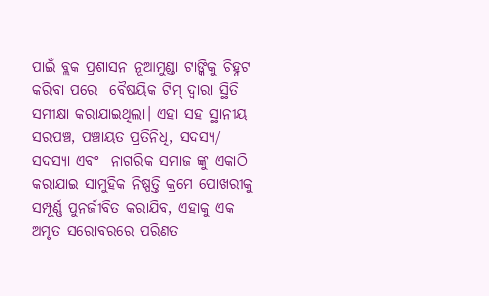ପାଇଁ ବ୍ଲକ ପ୍ରଶାସନ ନୂଆମୁଣ୍ଡା ଟାଙ୍କିକୁ ଚିହ୍ନଟ କରିବା ପରେ  ବୈଷୟିକ ଟିମ୍ ଦ୍ଵାରା ସ୍ଥିତି ସମୀକ୍ଷା କରାଯାଇଥିଲା। ଏହା ସହ ସ୍ଥାନୀୟ ସରପଞ୍ଚ, ପଞ୍ଚାୟତ ପ୍ରତିନିଧି, ସଦସ୍ୟ/ ସଦସ୍ୟା ଏବଂ  ନାଗରିକ ସମାଜ ଙ୍କୁ ଏକାଠି କରାଯାଇ ସାମୁହିକ ନିଷ୍ପତ୍ତି କ୍ରମେ ପୋଖରୀକୁ ସମ୍ପୂର୍ଣ୍ଣ ପୁନର୍ଜୀବିତ କରାଯିବ, ଏହାକୁ ଏକ ଅମୃତ ସରୋବରରେ ପରିଣତ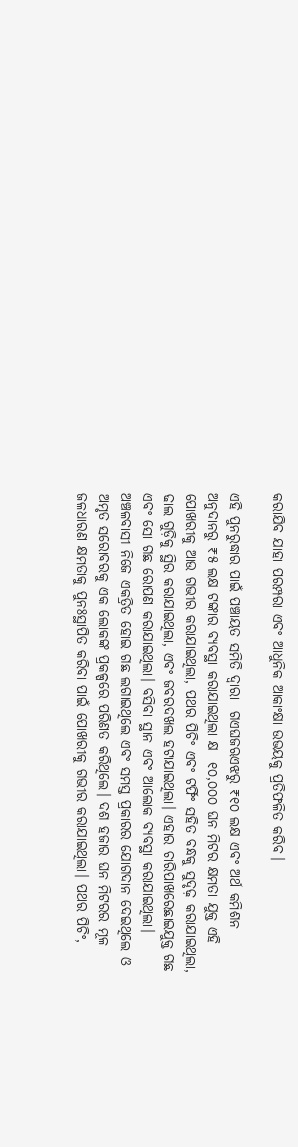କରାଯିବ ଯାହା ପରମ୍ପରା ଏବଂ ଆଧୁନିକ ଆକାଂକ୍ଷା ଉଭୟକୁ ପ୍ରତିଫଳିତ କରିବ।

ଏହି ପୁନରୁଦ୍ଧାର ପାଇଁ ପଞ୍ଚାୟତ ସମିତି ଦ୍ୱାରା  ଗଏଘଜଋଏଝରୁ ₹୧୦ ଲକ୍ଷ ଏବଂ ଅର୍ଥ କମିଶନ ଅନୁଦାନରୁ ₹୫ ଲକ୍ଷ ଟଙ୍କାର ବ୍ୟବସ୍ଥା କରାଯାଇଥିଲା କ୍ଷ  ୧୦,୦୦୦ ଘନ ମିଟର କ୍ଷମତା ଯୁକ୍ତ ଏହି ପୋଖରୀକୁ ଆଉ ଗଭୀର କରାଯାଇଥିଲା, ପଥର ପିଚିଂ ଏବଂ ଟର୍ଫିଂ ସହିତ ବନ୍ଧକୁ ସୁଦୃଢ଼ କରାଯାଇଥିଲା, ଢାଲ ଗୁଡ଼ିକୁ ସ୍ଥିର କରାଯାଇଥିଲା, ଏବଂ ଜବରଦଖଲ ହଟାଯାଇଥିଲା। ଏହାର ଚାରିପାଖରେଛାଇଯୁକ୍ତ ଗଛ ଏବଂ ସୋ ଗଛ ରୋପଣ କରାଯାଇଥିଲା। ବସିବା ସ୍ଥାନ ଏବଂ ଆଲୋକ ବ୍ୟବସ୍ଥା କରାଯାଇଥିଲା। ଅଞ୍ଚଳବାସୀ ନିଜେ ଏକତ୍ରିତ ହୋଇ ଗଛ ଲଗାଇଥିଲେ ଏବଂ ସମସ୍ତ ପ୍ରକାରର ଯୋଗଦାନ ଦେଇଥିଲେ ଓ ଅମୃତ ସରୋବରକୁ ଏକ ଲୋକଙ୍କ ପ୍ରକଳ୍ପରେ ପରିଣତ କରିଥିଲେ। ଦଶ ହଜାର ଘନ ମିଟରର ମୂଳ ଜଳଧାରଣ କ୍ଷମତାକୁ ପୁନଃସ୍ଥାପିତ କରିବା ପାଇଁ ପୋଖରୀକୁ ଗଭୀର କରାଯାଇଥିଲା। ପଥର ପିଚିଂ,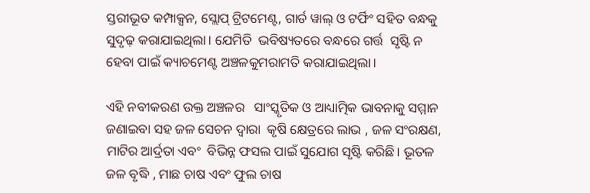ସ୍ତରୀଭୂତ କମ୍ପାକ୍ସନ, ସ୍ଲୋପ୍ ଟ୍ରିଟମେଣ୍ଟ, ଗାର୍ଡ ୱାଲ୍ ଓ ଟର୍ଫିଂ ସହିତ ବନ୍ଧକୁ ସୁଦୃଢ଼ କରାଯାଇଥିଲା। ଯେମିତି  ଭବିଷ୍ୟତରେ ବନ୍ଧରେ ଗର୍ତ୍ତ  ସୃଷ୍ଟି ନ ହେବା ପାଇଁ କ୍ୟାଚମେଣ୍ଟ ଅଞ୍ଚଳକୁମରାମତି କରାଯାଇଥିଲା।

ଏହି ନବୀକରଣ ଉକ୍ତ ଅଞ୍ଚଳର   ସାଂସ୍କୃତିକ ଓ ଆଧ୍ୟାତ୍ମିକ ଭାବନାକୁ ସମ୍ମାନ ଜଣାଇବା ସହ ଜଳ ସେଚନ ଦ୍ବାରା  କୃଷି କ୍ଷେତ୍ରରେ ଲାଭ , ଜଳ ସଂରକ୍ଷଣ, ମାଟିର ଆର୍ଦ୍ରତା ଏବଂ  ବିଭିନ୍ନ ଫସଲ ପାଇଁ ସୁଯୋଗ ସୃଷ୍ଟି କରିଛି। ଭୂତଳ ଜଳ ବୃଦ୍ଧି , ମାଛ ଚାଷ ଏବଂ ଫୁଲ ଚାଷ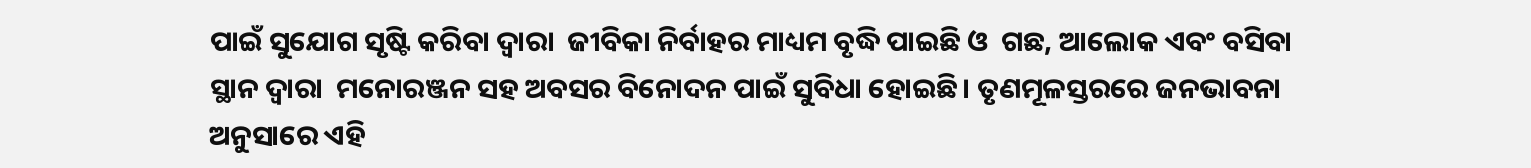ପାଇଁ ସୁଯୋଗ ସୃଷ୍ଟି କରିବା ଦ୍ବାରା  ଜୀବିକା ନିର୍ବାହର ମାଧ୍ୟମ ବୃଦ୍ଧି ପାଇଛି ଓ  ଗଛ, ଆଲୋକ ଏବଂ ବସିବା ସ୍ଥାନ ଦ୍ବାରା  ମନୋରଞ୍ଜନ ସହ ଅବସର ବିନୋଦନ ପାଇଁ ସୁବିଧା ହୋଇଛି। ତୃଣମୂଳସ୍ତରରେ ଜନଭାବନା ଅନୁସାରେ ଏହି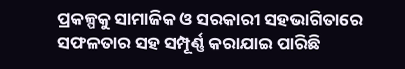ପ୍ରକଳ୍ପକୁ ସାମାଜିକ ଓ ସରକାରୀ ସହଭାଗିତାରେ ସଫଳତାର ସହ ସମ୍ପୂର୍ଣ୍ଣ କରାଯାଇ ପାରିଛି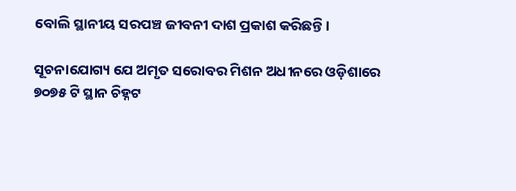ବୋଲି ସ୍ଥାନୀୟ ସରପଞ୍ଚ ଜୀବନୀ ଦାଶ ପ୍ରକାଶ କରିଛନ୍ତି।

ସୂଚନାଯୋଗ୍ୟ ଯେ ଅମୃତ ସରୋବର ମିଶନ ଅଧୀନରେ ଓଡ଼ିଶାରେ ୭୦୭୫ ଟି ସ୍ଥାନ ଚିହ୍ନଟ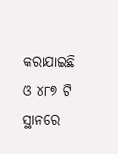କରାଯାଇଛି ଓ ୪୮୭ ଟି ସ୍ଥାନରେ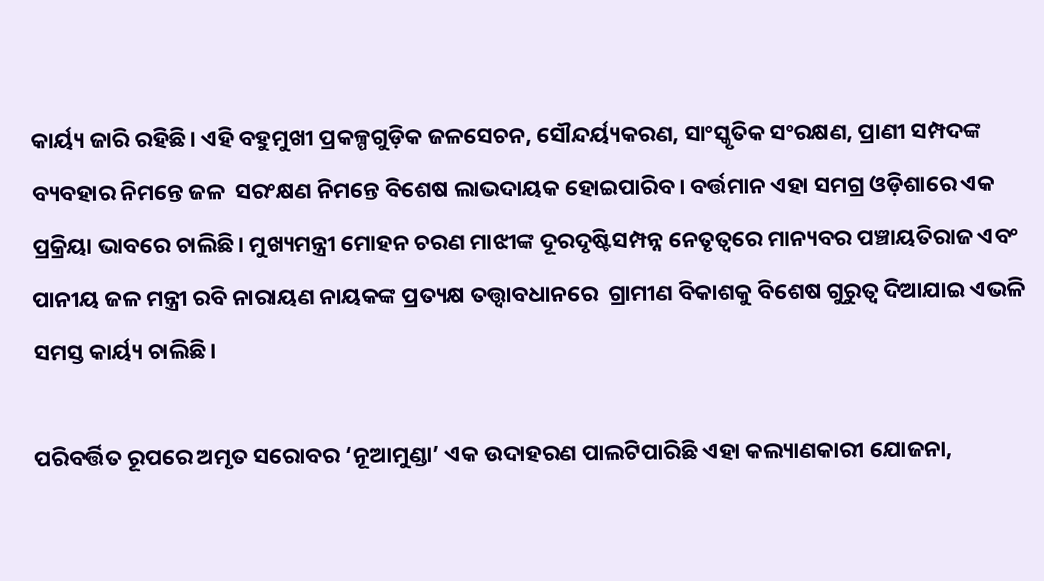କାର୍ୟ୍ୟ ଜାରି ରହିଛି। ଏହି ବହୁମୁଖୀ ପ୍ରକଳ୍ପଗୁଡ଼ିକ ଜଳସେଚନ, ସୌନ୍ଦର୍ୟ୍ୟକରଣ, ସାଂସ୍କୃତିକ ସଂରକ୍ଷଣ, ପ୍ରାଣୀ ସମ୍ପଦଙ୍କ  ବ୍ୟବହାର ନିମନ୍ତେ ଜଳ  ସରଂକ୍ଷଣ ନିମନ୍ତେ ବିଶେଷ ଲାଭଦାୟକ ହୋଇପାରିବ। ବର୍ତ୍ତମାନ ଏହା ସମଗ୍ର ଓଡ଼ିଶାରେ ଏକ ପ୍ରକ୍ରିୟା ଭାବରେ ଚାଲିଛି। ମୁଖ୍ୟମନ୍ତ୍ରୀ ମୋହନ ଚରଣ ମାଝୀଙ୍କ ଦୂରଦୃଷ୍ଟିସମ୍ପନ୍ନ ନେତୃତ୍ୱରେ ମାନ୍ୟବର ପଞ୍ଚାୟତିରାଜ ଏବଂ ପାନୀୟ ଜଳ ମନ୍ତ୍ରୀ ରବି ନାରାୟଣ ନାୟକଙ୍କ ପ୍ରତ୍ୟକ୍ଷ ତତ୍ତ୍ଵାବଧାନରେ  ଗ୍ରାମୀଣ ବିକାଶକୁ ବିଶେଷ ଗୁରୁତ୍ବ ଦିଆଯାଇ ଏଭଳି ସମସ୍ତ କାର୍ୟ୍ୟ ଚାଲିଛି।

ପରିବର୍ତ୍ତିତ ରୂପରେ ଅମୃତ ସରୋବର ‘ନୂଆମୁଣ୍ଡା’ ଏକ ଉଦାହରଣ ପାଲଟିପାରିଛି ଏହା କଲ୍ୟାଣକାରୀ ଯୋଜନା,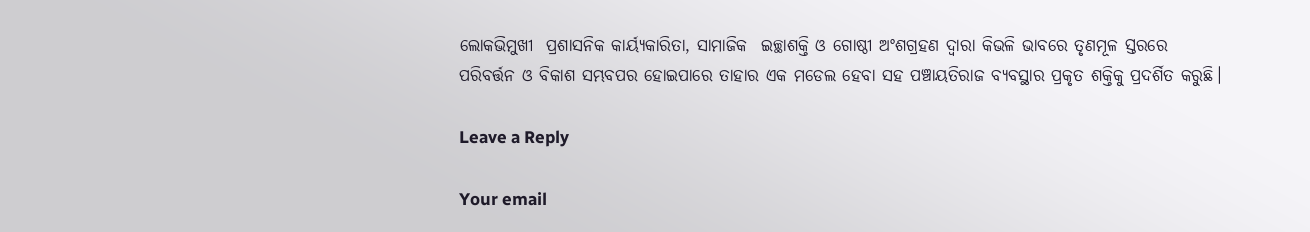ଲୋକଭିମୁଖୀ  ପ୍ରଶାସନିକ କାର୍ୟ୍ୟକାରିତା, ସାମାଜିକ  ଇଚ୍ଛାଶକ୍ତି ଓ ଗୋଷ୍ଠୀ ଅଂଶଗ୍ରହଣ ଦ୍ବାରା କିଭଳି ଭାବରେ ତୃଣମୂଳ ସ୍ତରରେ ପରିବର୍ତ୍ତନ ଓ ବିକାଶ ସମ୍ଭବପର ହୋଇପାରେ ତାହାର ଏକ ମଡେଲ ହେବା ସହ ପଞ୍ଚାୟତିରାଜ ବ୍ୟବସ୍ଥାର ପ୍ରକୃତ ଶକ୍ତିକୁ ପ୍ରଦର୍ଶିତ କରୁଛି।

Leave a Reply

Your email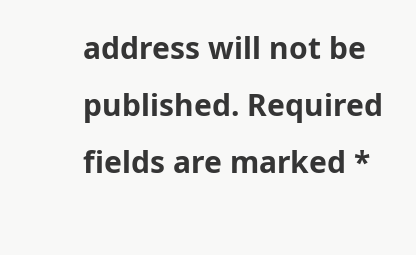address will not be published. Required fields are marked *